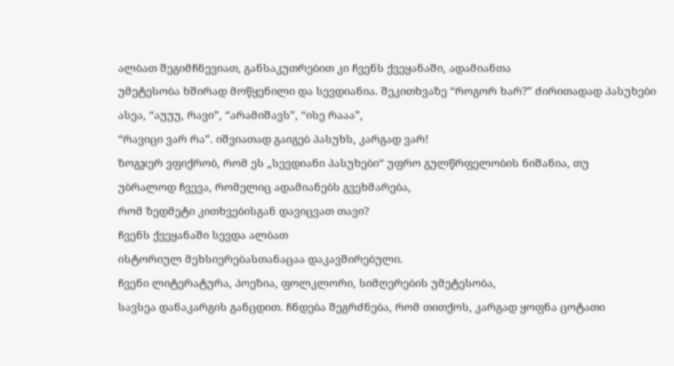ალბათ შეგიმჩნევიათ, განსაკუთრებით კი ჩვენს ქვეყანაში, ადამიანთა
უმეტესობა ხშირად მოწყენილი და სევდიანია. შეკითხვაზე “როგორ ხარ?” ძირითადად პასუხები
ასეა, “აუუუ, რავი”, “არამიშავს”, “ისე რააა”,
“რავიცი ვარ რა”. იშვიათად გაიგებ პასუხს, კარგად ვარ!
ზოგჯერ ვფიქრობ, რომ ეს „სევდიანი პასუხები“ უფრო გულწრფელობის ნიშანია, თუ
უბრალოდ ჩვევა, რომელიც ადამიანებს გვეხმარება,
რომ ზედმეტი კითხვებისგან დავიცვათ თავი?
ჩვენს ქვეყანაში სევდა ალბათ
ისტორიულ მეხსიერებასთანაცაა დაკავშირებული.
ჩვენი ლიტერატურა, პოეზია, ფოლკლორი, სიმღერების უმეტესობა,
სავსეა დანაკარგის განცდით. ჩნდება შეგრძნება, რომ თითქოს, კარგად ყოფნა ცოტათი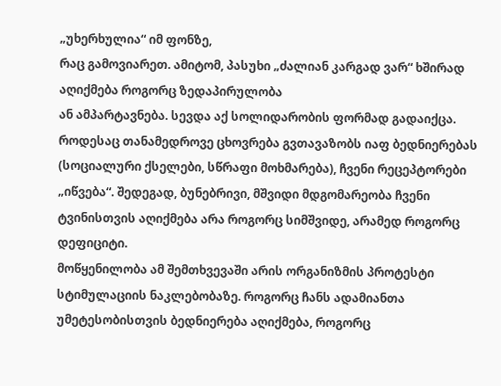„უხერხულია“ იმ ფონზე,
რაც გამოვიარეთ. ამიტომ, პასუხი „ძალიან კარგად ვარ“ ხშირად აღიქმება როგორც ზედაპირულობა
ან ამპარტავნება. სევდა აქ სოლიდარობის ფორმად გადაიქცა.
როდესაც თანამედროვე ცხოვრება გვთავაზობს იაფ ბედნიერებას (სოციალური ქსელები, სწრაფი მოხმარება), ჩვენი რეცეპტორები
„იწვება“. შედეგად, ბუნებრივი, მშვიდი მდგომარეობა ჩვენი ტვინისთვის აღიქმება არა როგორც სიმშვიდე, არამედ როგორც დეფიციტი.
მოწყენილობა ამ შემთხვევაში არის ორგანიზმის პროტესტი სტიმულაციის ნაკლებობაზე. როგორც ჩანს ადამიანთა უმეტესობისთვის ბედნიერება აღიქმება, როგორც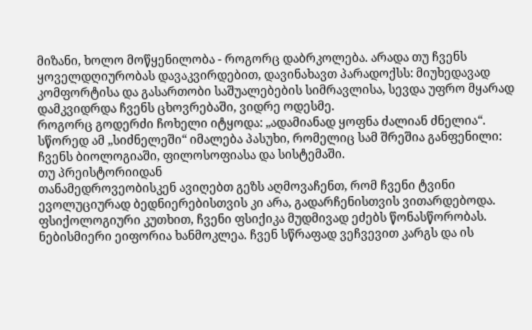მიზანი, ხოლო მოწყენილობა - როგორც დაბრკოლება. არადა თუ ჩვენს ყოველდღიურობას დავაკვირდებით, დავინახავთ პარადოქსს: მიუხედავად კომფორტისა და გასართობი საშუალებების სიმრავლისა, სევდა უფრო მყარად დამკვიდრდა ჩვენს ცხოვრებაში, ვიდრე ოდესმე.
როგორც გოდერძი ჩოხელი იტყოდა: „ადამიანად ყოფნა ძალიან ძნელია“. სწორედ ამ „სიძნელეში“ იმალება პასუხი, რომელიც სამ შრეშია განფენილი: ჩვენს ბიოლოგიაში, ფილოსოფიასა და სისტემაში.
თუ პრეისტორიიდან
თანამედროვეობისკენ ავიღებთ გეზს აღმოვაჩენთ, რომ ჩვენი ტვინი ევოლუციურად ბედნიერებისთვის კი არა, გადარჩენისთვის ვითარდებოდა. ფსიქოლოგიური კუთხით, ჩვენი ფსიქიკა მუდმივად ეძებს წონასწორობას. ნებისმიერი ეიფორია ხანმოკლეა. ჩვენ სწრაფად ვეჩვევით კარგს და ის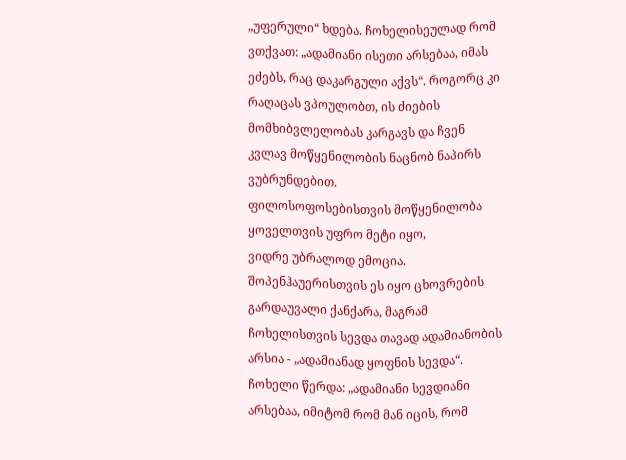„უფერული“ ხდება. ჩოხელისეულად რომ ვთქვათ: „ადამიანი ისეთი არსებაა, იმას ეძებს, რაც დაკარგული აქვს“. როგორც კი
რაღაცას ვპოულობთ, ის ძიების მომხიბვლელობას კარგავს და ჩვენ კვლავ მოწყენილობის ნაცნობ ნაპირს ვუბრუნდებით.
ფილოსოფოსებისთვის მოწყენილობა ყოველთვის უფრო მეტი იყო,
ვიდრე უბრალოდ ემოცია. შოპენჰაუერისთვის ეს იყო ცხოვრების გარდაუვალი ქანქარა, მაგრამ ჩოხელისთვის სევდა თავად ადამიანობის არსია - „ადამიანად ყოფნის სევდა“. ჩოხელი წერდა: „ადამიანი სევდიანი არსებაა, იმიტომ რომ მან იცის, რომ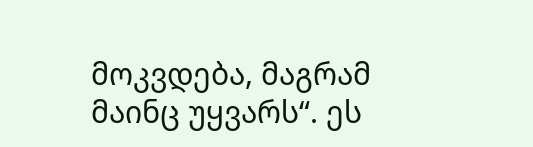მოკვდება, მაგრამ მაინც უყვარს“. ეს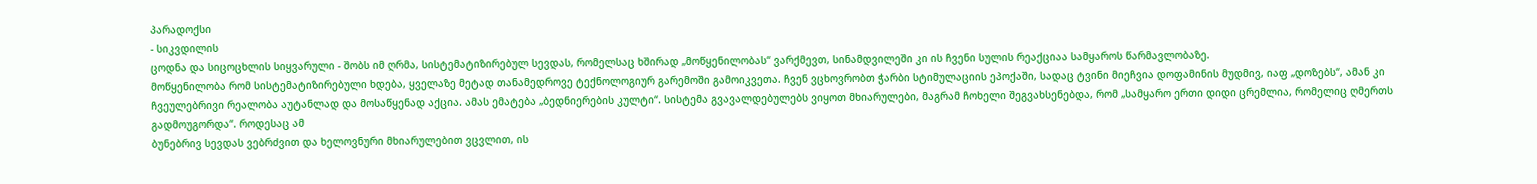პარადოქსი
- სიკვდილის
ცოდნა და სიცოცხლის სიყვარული - შობს იმ ღრმა, სისტემატიზირებულ სევდას, რომელსაც ხშირად „მოწყენილობას“ ვარქმევთ, სინამდვილეში კი ის ჩვენი სულის რეაქციაა სამყაროს წარმავლობაზე.
მოწყენილობა რომ სისტემატიზირებული ხდება, ყველაზე მეტად თანამედროვე ტექნოლოგიურ გარემოში გამოიკვეთა. ჩვენ ვცხოვრობთ ჭარბი სტიმულაციის ეპოქაში, სადაც ტვინი მიეჩვია დოფამინის მუდმივ, იაფ „დოზებს“, ამან კი ჩვეულებრივი რეალობა აუტანლად და მოსაწყენად აქცია. ამას ემატება „ბედნიერების კულტი“. სისტემა გვავალდებულებს ვიყოთ მხიარულები, მაგრამ ჩოხელი შეგვახსენებდა, რომ „სამყარო ერთი დიდი ცრემლია, რომელიც ღმერთს გადმოუგორდა“. როდესაც ამ
ბუნებრივ სევდას ვებრძვით და ხელოვნური მხიარულებით ვცვლით, ის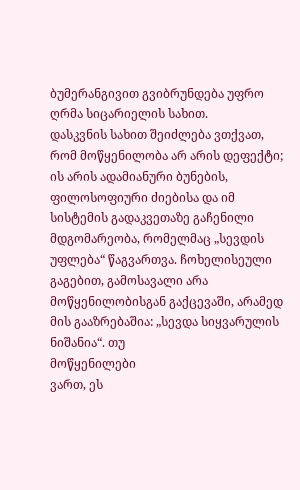ბუმერანგივით გვიბრუნდება უფრო ღრმა სიცარიელის სახით.
დასკვნის სახით შეიძლება ვთქვათ, რომ მოწყენილობა არ არის დეფექტი; ის არის ადამიანური ბუნების, ფილოსოფიური ძიებისა და იმ სისტემის გადაკვეთაზე გაჩენილი მდგომარეობა, რომელმაც „სევდის უფლება“ წაგვართვა. ჩოხელისეული გაგებით, გამოსავალი არა მოწყენილობისგან გაქცევაში, არამედ მის გააზრებაშია: „სევდა სიყვარულის ნიშანია“. თუ
მოწყენილები
ვართ, ეს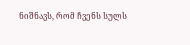ნიშნავს, რომ ჩვენს სულს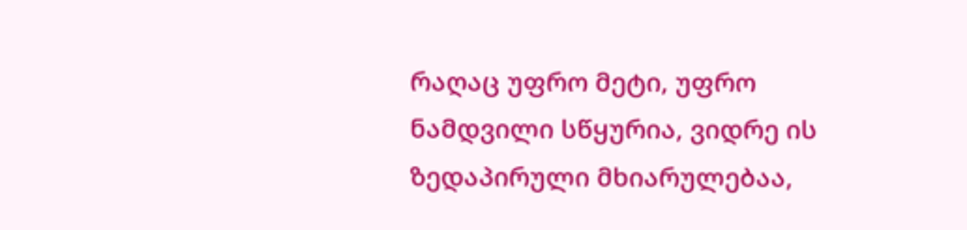რაღაც უფრო მეტი, უფრო ნამდვილი სწყურია, ვიდრე ის ზედაპირული მხიარულებაა,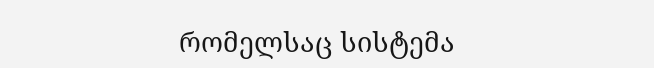რომელსაც სისტემა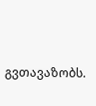გვთავაზობს.